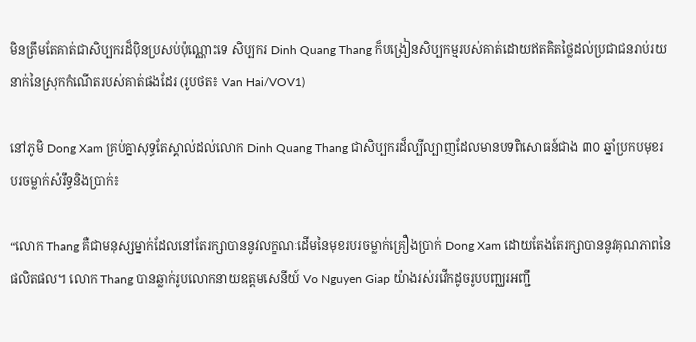មិនត្រឹមតែគាត់ជាសិប្បករដ៏ប៉ិនប្រសប់ប៉ុណ្ណោះទេ សិប្បករ Dinh Quang Thang ក៏បង្រៀនសិប្បកម្មរបស់គាត់ដោយឥតគិតថ្លៃដល់ប្រជាជនរាប់រយនាក់នៃស្រុកកំណើតរបស់គាត់ផងដែរ (រូបថត៖ Van Hai/VOV1)

នៅភូមិ Dong Xam គ្រប់គ្នាសុទ្ធតែស្គាល់ដល់លោក Dinh Quang Thang ជាសិប្បករដ៏ល្បីល្បាញដែលមានបទពិសោធន៍ជាង ៣០ ឆ្នាំប្រកបមុខរបរចម្លាក់សំរឹទ្ធនិងប្រាក់៖

“លោក Thang គឺជាមនុស្សម្នាក់ដែលនៅតែរក្សាបាននូវលក្ខណៈដើមនៃមុខរបរចម្លាក់គ្រឿងប្រាក់ Dong Xam ដោយតែងតែរក្សាបាននូវគុណភាពនៃផលិតផល។ លោក Thang បានឆ្លាក់រូបលោកនាយឧត្តមសេនីយ៍ Vo Nguyen Giap យ៉ាងរស់រវើកដូចរូបបញ្ឈរអញ្ជឹ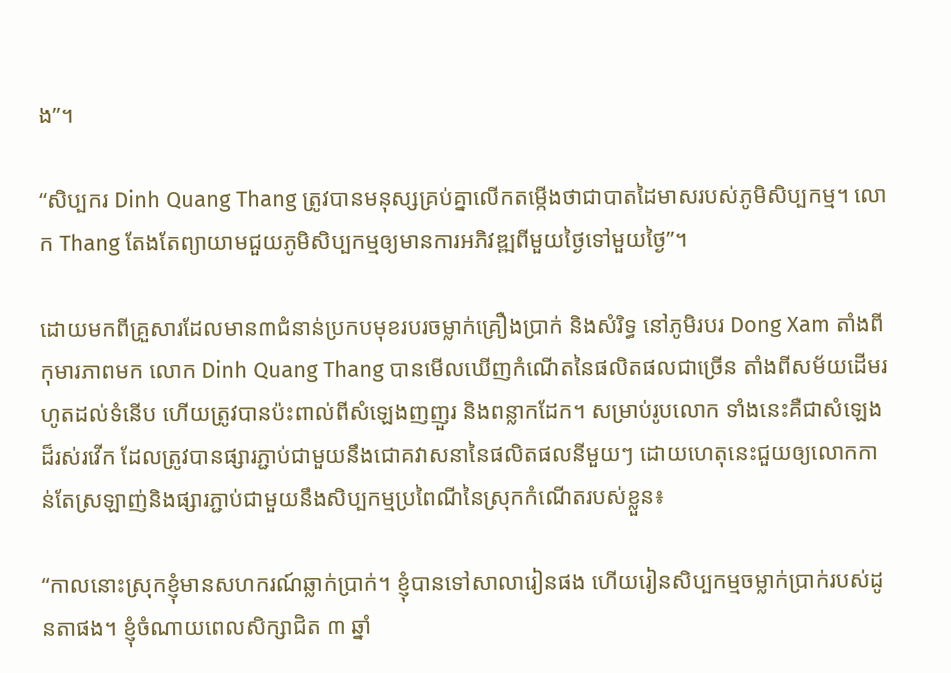ង”។

“សិប្បករ Dinh Quang Thang ត្រូវបានមនុស្សគ្រប់គ្នាលើកតម្កើងថាជាបាតដៃមាសរបស់ភូមិសិប្បកម្ម។ លោក Thang តែងតែព្យាយាមជួយភូមិសិប្បកម្មឲ្យមានការអភិវឌ្ឍពីមួយថ្ងៃទៅមួយថ្ងៃ”។

ដោយមកពីគ្រួសារដែលមាន៣ជំនាន់ប្រកបមុខរបរចម្លាក់គ្រឿងប្រាក់ និងសំរិទ្ធ នៅភូមិរបរ Dong Xam តាំងពីកុមារភាពមក លោក Dinh Quang Thang បានមើលឃើញកំណើតនៃផលិតផលជាច្រើន តាំងពីសម័យដើមរហូតដល់ទំនើប ហើយត្រូវបានប៉ះពាល់ពីសំឡេងញញួរ និងពន្លាកដែក។ សម្រាប់រូបលោក ទាំងនេះគឺជាសំឡេងដ៏រស់រវើក ដែលត្រូវបានផ្សារភ្ជាប់ជាមួយនឹងជោគវាសនានៃផលិតផលនីមួយៗ ដោយហេតុនេះជួយឲ្យលោកកាន់តែស្រឡាញ់និងផ្សារភ្ជាប់ជាមួយនឹងសិប្បកម្មប្រពៃណីនៃស្រុកកំណើតរបស់ខ្លួន៖

“កាលនោះស្រុកខ្ញុំមានសហករណ៍ឆ្លាក់ប្រាក់។ ខ្ញុំបានទៅសាលារៀនផង ហើយរៀនសិប្បកម្មចម្លាក់ប្រាក់របស់ដូនតាផង។ ខ្ញុំចំណាយពេលសិក្សាជិត ៣ ឆ្នាំ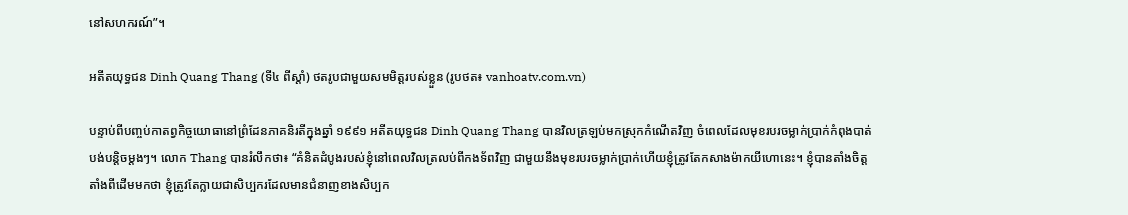នៅសហករណ៍”។

អតីតយុទ្ធជន Dinh Quang Thang (ទី៤ ពីស្តាំ) ថតរូបជាមួយសមមិត្តរបស់ខ្លួន (រូបថត៖ vanhoatv.com.vn)

បន្ទាប់ពីបញ្ចប់កាតព្វកិច្ចយោធានៅព្រំដែនភាគនិរតីក្នុងឆ្នាំ ១៩៩១ អតីតយុទ្ធជន Dinh Quang Thang បានវិលត្រឡប់មកស្រុកកំណើតវិញ ចំពេលដែលមុខរបរចម្លាក់ប្រាក់កំពុងបាត់បង់បន្តិចម្តងៗ។ លោក Thang បានរំលឹកថា៖ “គំនិតដំបូងរបស់ខ្ញុំនៅពេលវិលត្រលប់ពីកងទ័ពវិញ ជាមួយនឹងមុខរបរចម្លាក់ប្រាក់ហើយខ្ញុំត្រូវតែកសាងម៉ាកយីហោនេះ។ ខ្ញុំបានតាំងចិត្តតាំងពីដើមមកថា ខ្ញុំត្រូវតែក្លាយជាសិប្បករដែលមានជំនាញខាងសិប្បក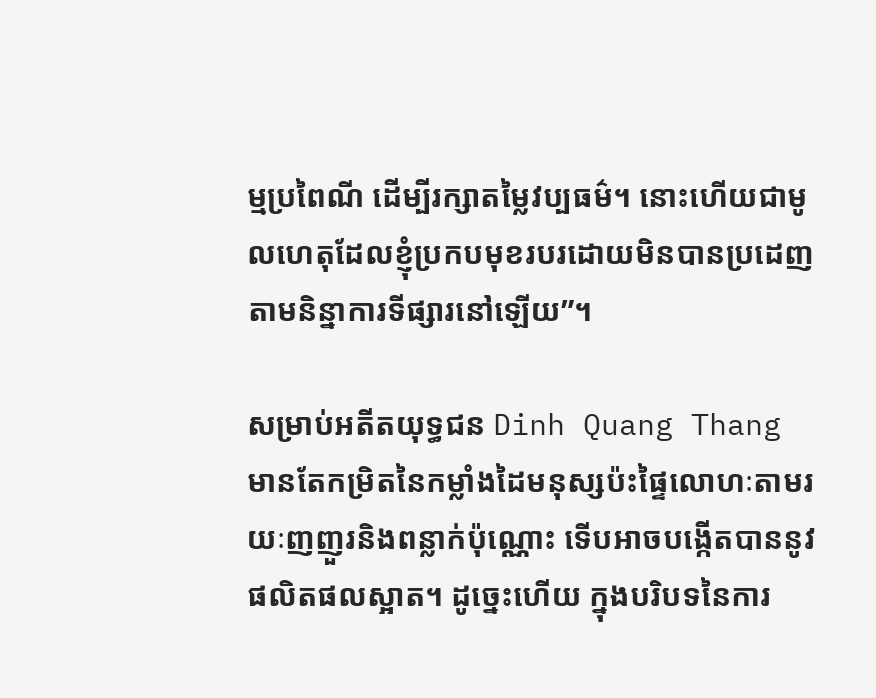ម្មប្រពៃណី ដើម្បីរក្សាតម្លៃវប្បធម៌។ នោះហើយជាមូលហេតុដែលខ្ញុំប្រកបមុខរបរដោយមិនបានប្រដេញតាមនិន្នាការទីផ្សារនៅឡើយ”។

សម្រាប់អតីតយុទ្ធជន Dinh Quang Thang មានតែកម្រិតនៃកម្លាំងដៃមនុស្សប៉ះផ្ទៃលោហៈតាមរយៈញញួរនិងពន្លាក់ប៉ុណ្ណោះ ទើបអាចបង្កើតបាននូវផលិតផលស្អាត។ ដូច្នេះហើយ ក្នុងបរិបទនៃការ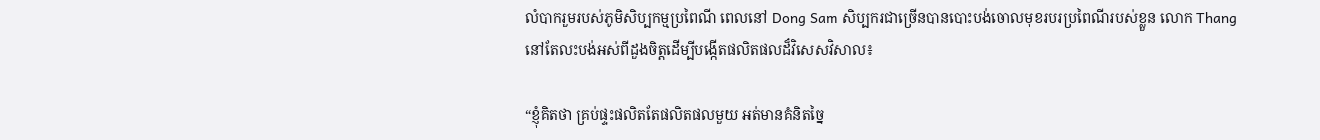លំបាករួមរបស់ភូមិសិប្បកម្មប្រពៃណី ពេលនៅ Dong Sam សិប្បករជាច្រើនបានបោះបង់ចោលមុខរបរប្រពៃណីរបស់ខ្លួន លោក Thang នៅតែលះបង់អស់ពីដួងចិត្តដើម្បីបង្កើតផលិតផលដ៏វិសេសវិសាល៖

“ខ្ញុំគិតថា គ្រប់ផ្ទះផលិតតែផលិតផលមួយ អត់មានគំនិតច្នៃ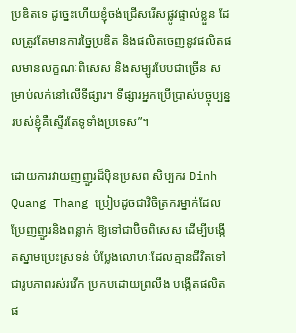ប្រឌិតទេ ដូច្នេះហើយខ្ញុំចង់ជ្រើសរើសផ្លូវផ្ទាល់ខ្លួន ដែលត្រូវតែមានការច្នៃប្រឌិត និងផលិតចេញនូវផលិតផលមានលក្ខណៈពិសេស និងសម្បូរបែបជាច្រើន សម្រាប់លក់នៅលើទីផ្សារ។ ទីផ្សារអ្នកប្រើប្រាស់បច្ចុប្បន្នរបស់ខ្ញុំគឺស្ទើរតែទូទាំងប្រទេស”។

ដោយការវាយញញួរដ៏ប៉ិនប្រសព សិប្បករ Dinh Quang Thang ប្រៀបដូចជាវិចិត្រករម្នាក់ដែលប្រែញញួរនិងពន្លាក់ ឱ្យទៅជាប៊ិចពិសេស ដើម្បីបង្កើតស្នាមប្រេះស្រទន់ បំប្លែងលោហៈដែលគ្មានជីវិតទៅជារូបភាពរស់រវើក ប្រកបដោយព្រលឹង បង្កើតផលិតផ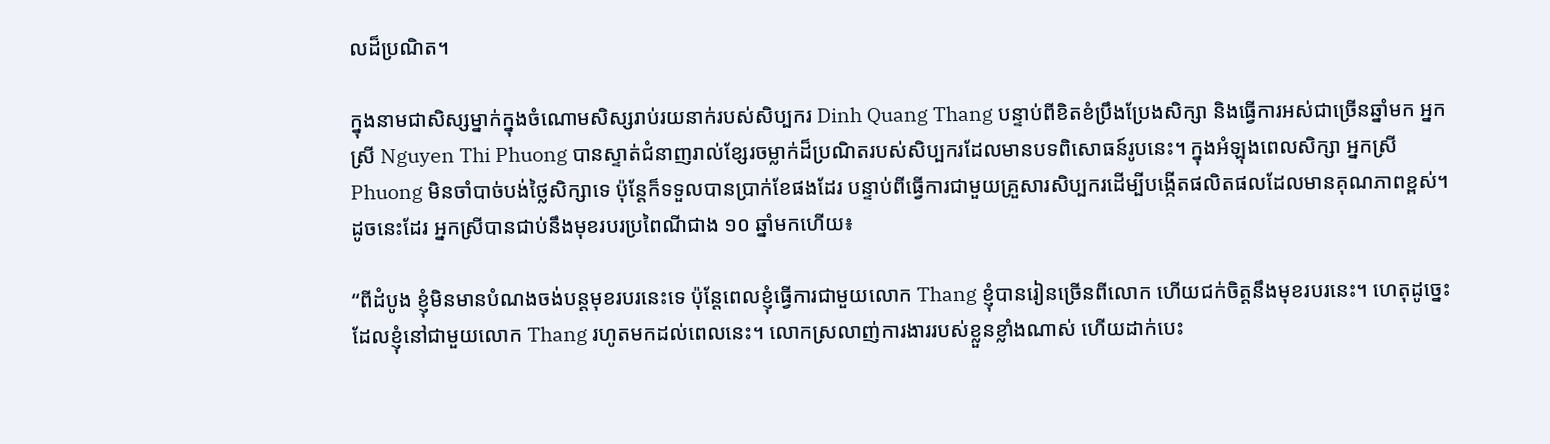លដ៏ប្រណិត។

ក្នុងនាមជាសិស្សម្នាក់ក្នុងចំណោមសិស្សរាប់រយនាក់របស់សិប្បករ Dinh Quang Thang បន្ទាប់ពីខិតខំប្រឹងប្រែងសិក្សា និងធ្វើការអស់ជាច្រើនឆ្នាំមក អ្នកស្រី Nguyen Thi Phuong បានស្ទាត់ជំនាញរាល់ខ្សែរចម្លាក់ដ៏ប្រណិតរបស់សិប្បករដែលមានបទពិសោធន៍រូបនេះ។ ក្នុងអំឡុងពេលសិក្សា អ្នកស្រី Phuong មិនចាំបាច់បង់ថ្លៃសិក្សាទេ ប៉ុន្តែក៏ទទួលបានប្រាក់ខែផងដែរ បន្ទាប់ពីធ្វើការជាមួយគ្រួសារសិប្បករដើម្បីបង្កើតផលិតផលដែលមានគុណភាពខ្ពស់។ ដូចនេះដែរ អ្នកស្រីបានជាប់នឹងមុខរបរប្រពៃណីជាង ១០ ឆ្នាំមកហើយ៖

“ពីដំបូង ខ្ញុំមិនមានបំណងចង់បន្តមុខរបរនេះទេ ប៉ុន្តែពេលខ្ញុំធ្វើការជាមួយលោក Thang ខ្ញុំបានរៀនច្រើនពីលោក ហើយជក់ចិត្តនឹងមុខរបរនេះ។ ហេតុដូច្នេះដែលខ្ញុំនៅជាមួយលោក Thang រហូតមកដល់ពេលនេះ។ លោកស្រលាញ់ការងាររបស់ខ្លួនខ្លាំងណាស់ ហើយដាក់បេះ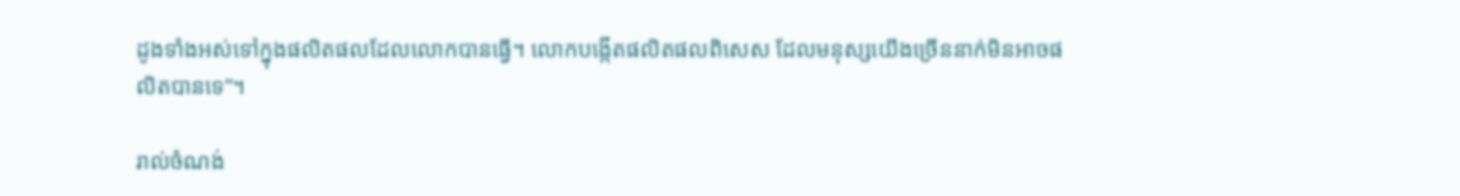ដូងទាំងអស់ទៅក្នុងផលិតផលដែលលោកបានធ្វើ។ លោកបង្កើតផលិតផលពិសេស ដែលមនុស្សយើងច្រើននាក់មិនអាចផលិតបានទេ”។

រាល់ចំណង់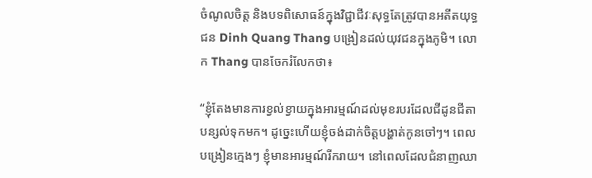ចំណូលចិត្ត និងបទពិសោធន៍ក្នុងវិជ្ជាជីវៈសុទ្ធតែត្រូវបានអតីតយុទ្ធជន Dinh Quang Thang បង្រៀនដល់យុវជនក្នុងភូមិ។ លោក Thang បានចែករំលែកថា៖

“ខ្ញុំតែងមានការខ្វល់ខ្វាយក្នុងអារម្មណ៍ដល់មុខរបរដែលជីដូនជីតាបន្សល់ទុកមក។ ដូច្នេះហើយខ្ញុំចង់ដាក់ចិត្តបង្ហាត់កូនចៅៗ។ ពេលបង្រៀនក្មេងៗ ខ្ញុំមានអារម្មណ៍រីករាយ។ នៅពេលដែលជំនាញឈា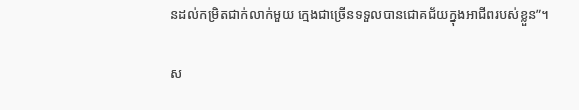នដល់កម្រិតជាក់លាក់មួយ ក្មេងជាច្រើនទទួលបានជោគជ័យក្នុងអាជីពរបស់ខ្លួន”។

ស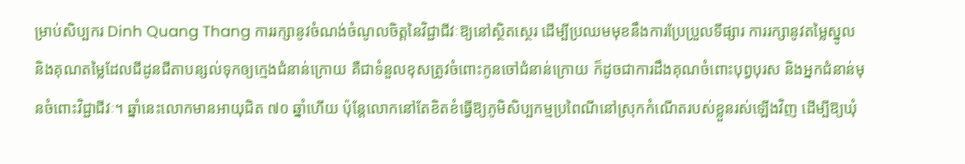ម្រាប់សិប្បករ Dinh Quang Thang ការរក្សានូវចំណង់ចំណូលចិត្តនៃវិជ្ជាជីវៈឱ្យនៅស្ថិតស្ថេរ ដើម្បីប្រឈមមុខនឹងការប្រែប្រួលទីផ្សារ ការរក្សានូវតម្លៃស្នូល និងគុណតម្លៃដែលជីដូនជីតាបន្សល់ទុកឲ្យក្មេងជំនាន់ក្រោយ គឺជាទំនួលខុសត្រូវចំពោះកូនចៅជំនាន់ក្រោយ ក៏ដូចជាការដឹងគុណចំពោះបុព្វបុរស និងអ្នកជំនាន់មុនចំពោះវិជ្ជាជីវៈ។ ឆ្នាំនេះលោកមានអាយុជិត ៧០ ឆ្នាំហើយ ប៉ុន្តែលោកនៅតែខិតខំធ្វើឱ្យភូមិសិប្បកម្មប្រពៃណីនៅស្រុកកំណើតរបស់ខ្លួនរស់ឡើងវិញ ដើម្បីឱ្យឃុំ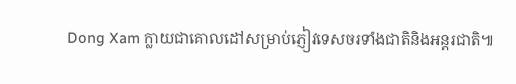Dong Xam ក្លាយជាគោលដៅសម្រាប់ភ្ញៀវទេសចរទាំងជាតិនិងអន្តរជាតិ៕